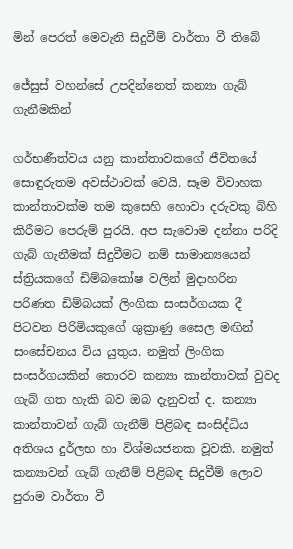මින් පෙරත් මෙවැනි සිදුවීම් වාර්තා වී තිබේ

ජේසුස් වහන්සේ උපදින්නෙත් කන්‍යා ගැබ් ගැනීමකින්

ගර්භණීත්වය යනු කාන්තාවකගේ ජීවිතයේ සොඳුරුතම අවස්ථාවක් වෙයි. සෑම විවාහක කාන්තාවක්ම තම කුසෙහි හොවා දරුවකු බිහි කිරීමට පෙරුම් පුරයි. අප සැවොම දන්නා පරිදි ගැබ් ගැනීමක් සිදුවීමට නම් සාමාන්‍යයෙන් ස්ත්‍රියකගේ ඩිම්බකෝෂ වලින් මුදාහරින පරිණත ඩිම්බයක් ලිංගික සංසර්ගයක දී පිටවන පිරිමියකුගේ ශුක්‍රාණු සෛල මඟින් සංසේචනය විය යුතුය. නමුත් ලිංගික සංසර්ගයකින් තොරව කන්‍යා කාන්තාවක් වුවද ගැබ් ගත හැකි බව ඔබ දැනුවත් ද. කන්‍යා කාන්තාවන් ගැබ් ගැනීම් පිළිබඳ සංසිද්ධිය අතිශය දුර්ලභ හා විශ්මයජනක වූවකි. නමුත් කන්‍යාවන් ගැබ් ගැනීම් පිළිබඳ සිදුවීම් ලොව පුරාම වාර්තා වී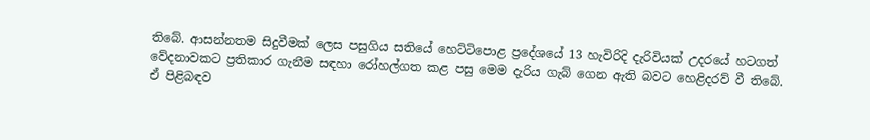තිබේ. ආසන්නතම සිදුවීමක් ලෙස පසුගිය සතියේ හෙට්ටිපොළ ප්‍රදේශයේ 13 හැවිරිදි දැරිවියක් උදරයේ හටගත් වේදනාවකට ප්‍රතිකාර ගැනීම සඳහා රෝහල්ගත කළ පසු මෙම දැරිය ගැබ් ගෙන ඇති බවට හෙළිදරව් වී තිබේ. ඒ පිළිබඳව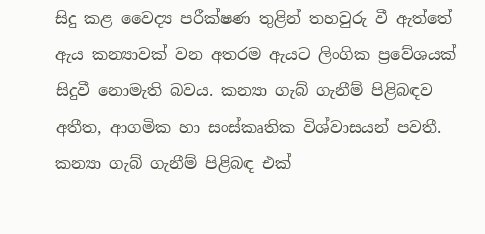සිදු කළ වෛද්‍ය පරීක්ෂණ තුළින් තහවුරු වී ඇත්තේ ඇය කන්‍යාවක් වන අතරම ඇයට ලිංගික ප්‍රවේශයක් සිදුවී නොමැති බවය. කන්‍යා ගැබ් ගැනීම් පිළිබඳව අතීත, ආගමික හා සංස්කෘතික විශ්වාසයන් පවතී. කන්‍යා ගැබ් ගැනීම් පිළිබඳ එක්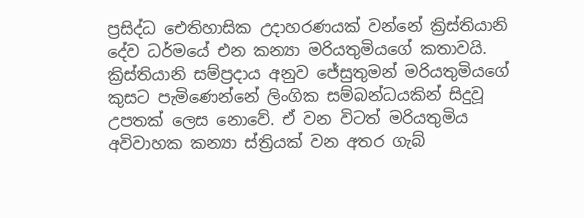ප්‍රසිද්ධ ඓතිහාසික උදාහරණයක් වන්නේ ක්‍රිස්තියානි දේව ධර්මයේ එන කන්‍යා මරියතුමියගේ කතාවයි. ක්‍රිස්තියානි සම්ප්‍රදාය අනුව ජේසුතුමන් මරියතුමියගේ කුසට පැමිණෙන්නේ ලිංගික සම්බන්ධයකින් සිදුවූ උපතක් ලෙස නොවේ. ඒ වන විටත් මරියතුමිය අවිවාහක කන්‍යා ස්ත්‍රියක් වන අතර ගැබ්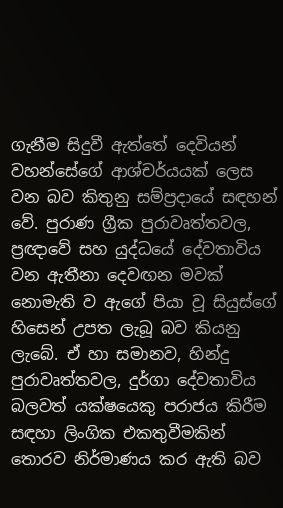ගැනීම සිදුවී ඇත්තේ දෙවියන් වහන්සේගේ ආශ්චර්යයක් ලෙස වන බව කිතුනු සම්ප්‍රදායේ සඳහන් වේ. පුරාණ ග්‍රීක පුරාවෘත්තවල, ප්‍රඥාවේ සහ යුද්ධයේ දේවතාවිය වන ඇතීනා දෙවඟන මවක් නොමැති ව ඇගේ පියා වූ සියුස්ගේ හිසෙන් උපත ලැබූ බව කියනු ලැබේ. ඒ හා සමානව, හින්දු පුරාවෘත්තවල, දුර්ගා දේවතාවිය බලවත් යක්ෂයෙකු පරාජය කිරීම සඳහා ලිංගික එකතුවීමකින් තොරව නිර්මාණය කර ඇති බව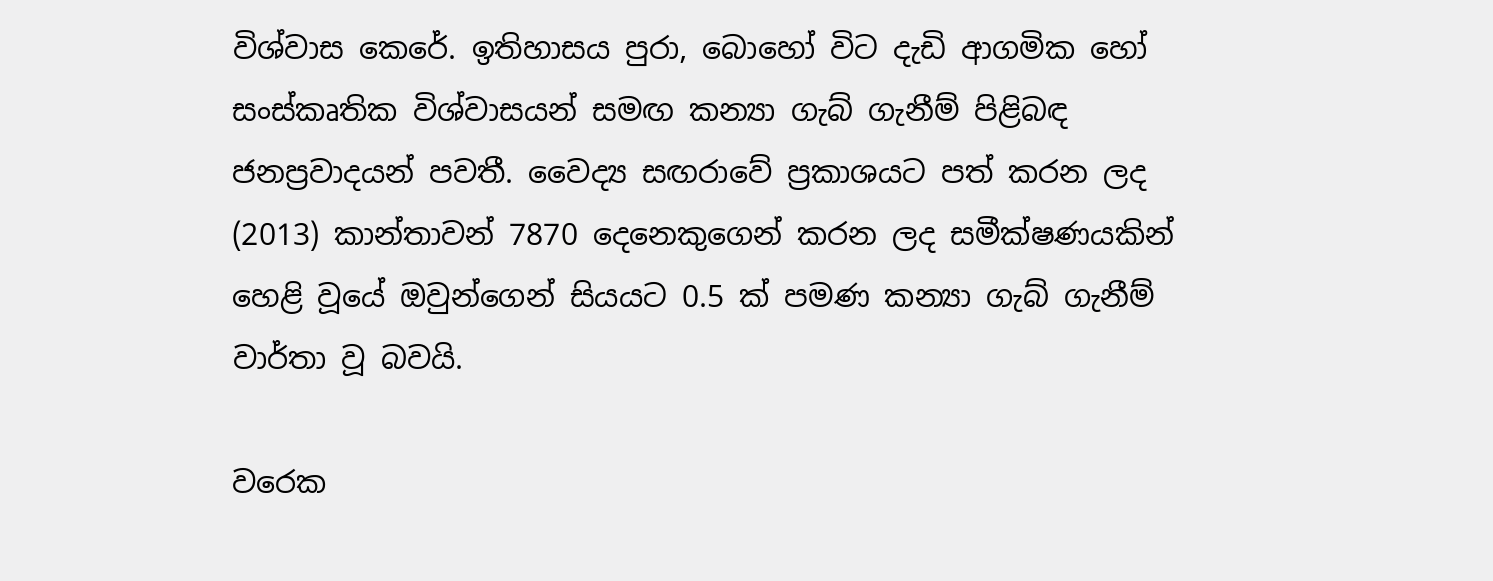විශ්වාස කෙරේ. ඉතිහාසය පුරා, බොහෝ විට දැඩි ආගමික හෝ සංස්කෘතික විශ්වාසයන් සමඟ කන්‍යා ගැබ් ගැනීම් පිළිබඳ ජනප්‍රවාදයන් පවතී. වෛද්‍ය සඟරාවේ ප්‍රකාශයට පත් කරන ලද (2013) කාන්තාවන් 7870 දෙනෙකුගෙන් කරන ලද සමීක්ෂණයකින් හෙළි වූයේ ඔවුන්ගෙන් සියයට 0.5 ක් පමණ කන්‍යා ගැබ් ගැනීම් වාර්තා වූ බවයි.

වරෙක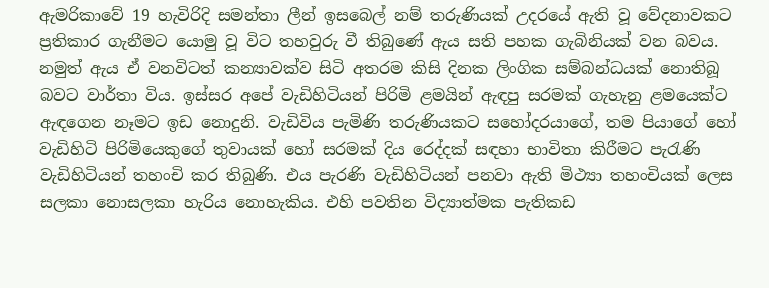ඇමරිකාවේ 19 හැවිරිදි සමන්තා ලීන් ඉසබෙල් නම් තරුණියක් උදරයේ ඇති වූ වේදනාවකට ප්‍රතිකාර ගැනීමට යොමු වූ විට තහවුරු වී තිබුණේ ඇය සති පහක ගැබිනියක් වන බවය. නමුත් ඇය ඒ වනවිටත් කන්‍යාවක්ව සිටි අතරම කිසි දිනක ලිංගික සම්බන්ධයක් නොතිබූ බවට වාර්තා විය. ඉස්සර අපේ වැඩිහිටියන් පිරිමි ළමයින් ඇඳපු සරමක් ගැහැනු ළමයෙක්ට ඇඳගෙන නෑමට ඉඩ නොදුනි. වැඩිවිය පැමිණි තරුණියකට සහෝදරයාගේ, තම පියාගේ හෝ වැඩිහිටි පිරිමියෙකුගේ තුවායක් හෝ සරමක් දිය රෙද්දක් සඳහා භාවිතා කිරීමට පැරැණි වැඩිහිටියන් තහංචි කර තිබුණි. එය පැරණි වැඩිහිටියන් පනවා ඇති මිථ්‍යා තහංචියක් ලෙස සලකා නොසලකා හැරිය නොහැකිය. එහි පවතින විද්‍යාත්මක පැතිකඩ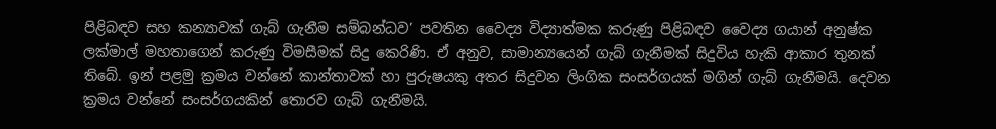පිළිබඳව සහ කන්‍යාවක් ගැබ් ගැනීම සම්බන්ධව’ පවතින වෛද්‍ය විද්‍යාත්මක කරුණු පිළිබඳව වෛද්‍ය ගයාන් අනුෂ්ක ලක්මාල් මහතාගෙන් කරුණු විමසීමක් සිදු කෙරිණි. ඒ අනුව, සාමාන්‍යයෙන් ගැබ් ගැනීමක් සිදුවිය හැකි ආකාර තුනක් තිබේ. ඉන් පළමු ක්‍රමය වන්නේ කාන්තාවක් හා පුරුෂයකු අතර සිදුවන ලිංගික සංසර්ගයක් මගින් ගැබ් ගැනීමයි. දෙවන ක්‍රමය වන්නේ සංසර්ගයකින් තොරව ගැබ් ගැනීමයි.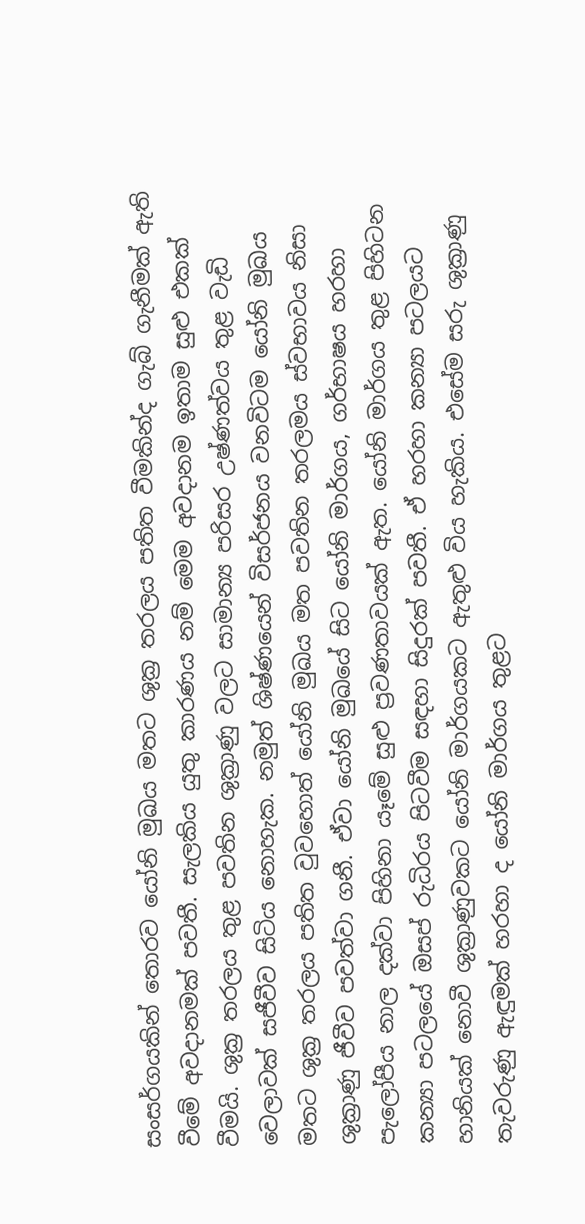සංසර්ගයකින් තොරව යෝනි මුඛය මතට ශුක්‍ර තරලය පතිත වීමකින්ද ගැබ් ගැනීමක් ඇති වීමේ අවදානමක් පවතී. සැලකිය යුතු කාරණය නම් මෙම අවදානම ඉතාම සුළු එකක් වීමයි. ශුක්‍ර තරලය තුළ පවතින ශුක්‍රාණු වලට සාමාන්‍ය පරිසර උෂ්ණත්වය තුළ වැඩි වෙලාවක් සජීවීව සිටිය නොහැක. නමුත් ශිෂ්ණයෙන් විසර්ජනය වනවිටම යෝනි මුඛය මතට ශුක්‍ර තරලය පතිත වුවහොත් යෝනි මුඛය මත පවතින තරලමය ස්වභාවය නිසා ශුක්‍රාණු ජීවීව පවත්වා ගනී. ඒවා යෝනි මුඛයේ සිට යෝනි මාර්ගය, ගර්භාෂය හරහා පැලෝපීය නාල දක්වා පිහිනා යෑමේ සුළු ප්‍රවණතාවයක් ඇත. යෝනි මාර්ගය තුළ පිහිටන කන්‍යා පටලයේ ඔසප් රුධිරය පිටවීම සඳහා සිදුරක් පවතී. ඒ හරහා කන්‍යා පටලයට හානියක් නොවී ශුක්‍රාණුවකට යෝනි මාර්ගයකට ඇතුළු විය හැකිය. එසේම සරු ශුක්‍රාණු තැවරුණු ඇඳුමක් හරහා ද යෝනි මාර්ගය තුළට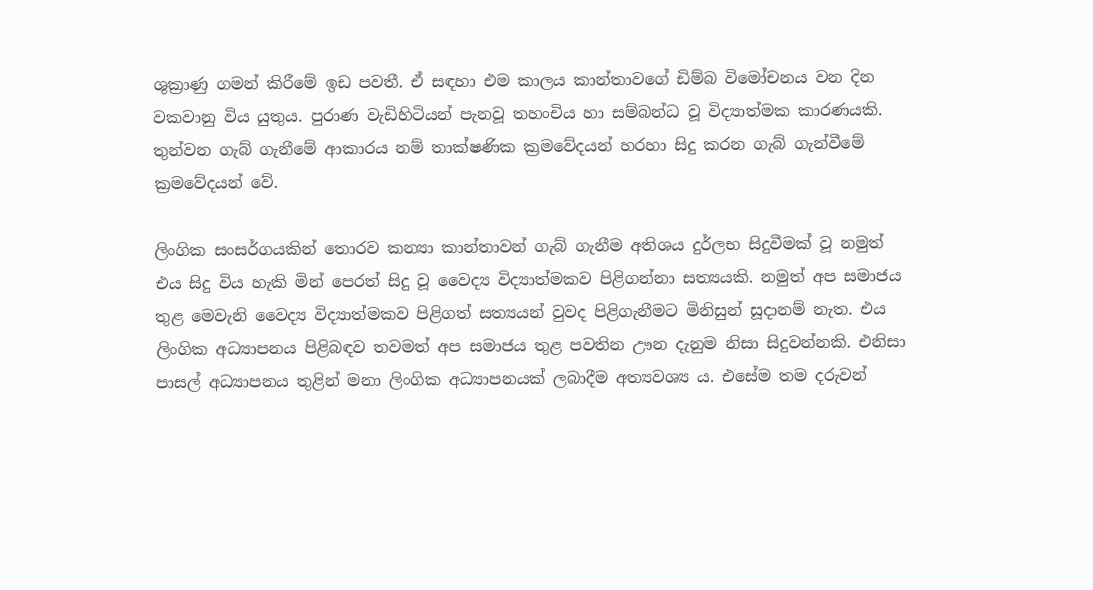ශුක්‍රාණු ගමන් කිරීමේ ඉඩ පවතී. ඒ සඳහා එම කාලය කාන්තාවගේ ඩිම්බ විමෝචනය වන දින වකවානු විය යුතුය. පුරාණ වැඩිහිටියන් පැනවූ තහංචිය හා සම්බන්ධ වූ විද්‍යාත්මක කාරණයකි. තුන්වන ගැබ් ගැනීමේ ආකාරය නම් තාක්ෂණික ක්‍රමවේදයන් හරහා සිදු කරන ගැබ් ගැන්වීමේ ක්‍රමවේදයන් වේ.

ලිංගික සංසර්ගයකින් තොරව කන්‍යා කාන්තාවන් ගැබ් ගැනීම අතිශය දුර්ලභ සිදුවීමක් වූ නමුත් එය සිදු විය හැකි මින් පෙරත් සිදු වූ වෛද්‍ය විද්‍යාත්මකව පිළිගන්නා සත්‍යයකි. නමුත් අප සමාජය තුළ මෙවැනි වෛද්‍ය විද්‍යාත්මකව පිළිගත් සත්‍යයන් වුවද පිළිගැනීමට මිනිසුන් සූදානම් නැත. එය ලිංගික අධ්‍යාපනය පිළිබඳව තවමත් අප සමාජය තුළ පවතින ඌන දැනුම නිසා සිදුවන්නකි. එනිසා පාසල් අධ්‍යාපනය තුළින් මනා ලිංගික අධ්‍යාපනයක් ලබාදීම අත්‍යවශ්‍ය ය. එසේම තම දරුවන්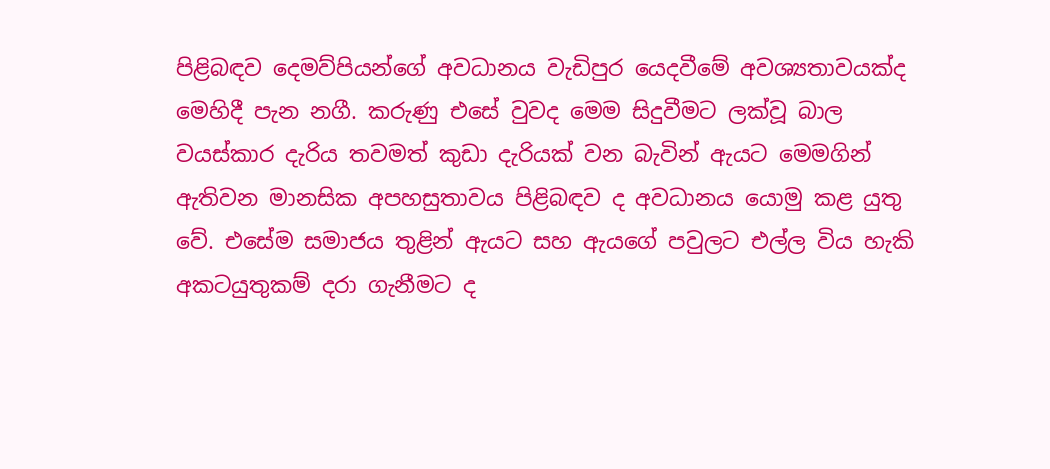පිළිබඳව දෙමව්පියන්ගේ අවධානය වැඩිපුර යෙදවීමේ අවශ්‍යතාවයක්ද මෙහිදී පැන නගී. කරුණු එසේ වුවද මෙම සිදුවීමට ලක්වූ බාල වයස්කාර දැරිය තවමත් කුඩා දැරියක් වන බැවින් ඇයට මෙමගින් ඇතිවන මානසික අපහසුතාවය පිළිබඳව ද අවධානය යොමු කළ යුතු වේ. එසේම සමාජය තුළින් ඇයට සහ ඇයගේ පවුලට එල්ල විය හැකි අකටයුතුකම් දරා ගැනීමට ද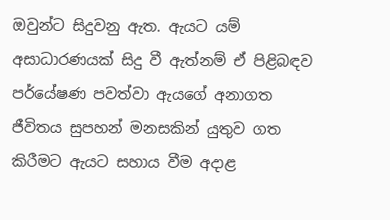ඔවුන්ට සිදුවනු ඇත. ඇයට යම් අසාධාරණයක් සිදු වී ඇත්නම් ඒ පිළිබඳව පර්යේෂණ පවත්වා ඇයගේ අනාගත ජීවිතය සුපහන් මනසකින් යුතුව ගත කිරීමට ඇයට සහාය වීම අදාළ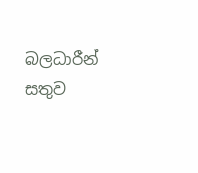බලධාරීන් සතුව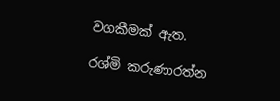වගකීමක් ඇත.

රශ්මි කරුණාරත්න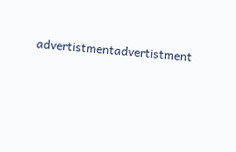advertistmentadvertistment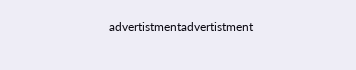advertistmentadvertistment